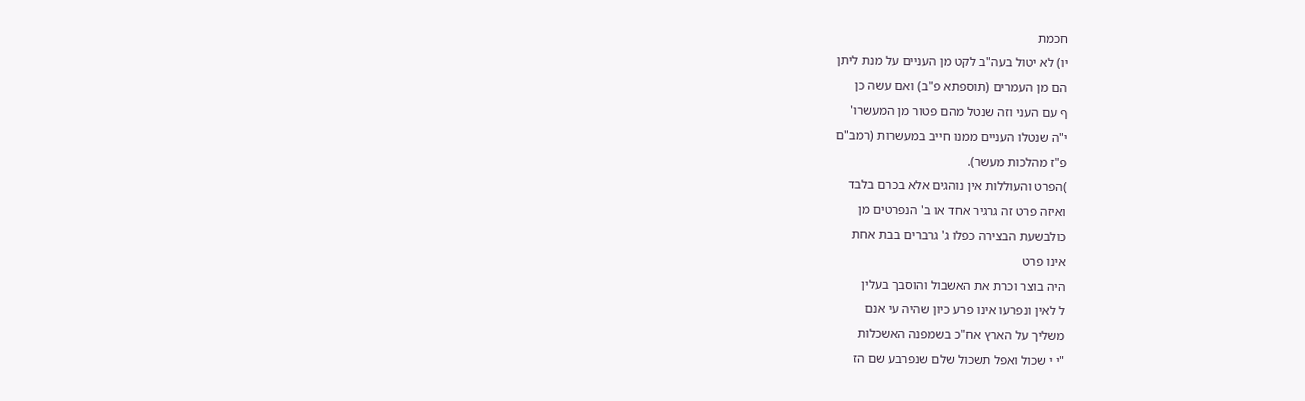חכמת
יו) לא יטול בעה"ב לקט מן העניים על מנת ליתן
הם מן העמרים (תוספתא פ"ב) ואם עשה כן
ף עם העני וזה שנטל מהם פטור מן המעשרו'
י"ה שנטלו העניים ממנו חייב במעשרות (רמב"ם
פ"ז מהלכות מעשר).
)הפרט והעוללות אין נוהגים אלא בכרם בלבד
ואיזה פרט זה גרגיר אחד או ב' הנפרטים מן
כולבשעת הבצירה כפלו ג' גרברים בבת אחת
אינו פרט
היה בוצר וכרת את האשבול והוסבך בעלין
ל לאין ונפרעו אינו פרע כיון שהיה עי אנם
משליך על הארץ אח"כ בשמפנה האשכלות
"י י שכול ואפל תשכול שלם שנפרבע שם הז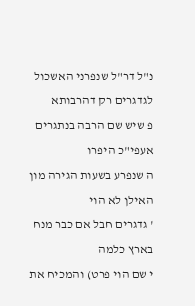נ"ל דר"ל שנפרני האשכול לגדגרים רק דהרבותא
פ שיש שם הרבה בנתגרים אעפי"כ היפרו
ה שנפרע בשעות הגירה מון האילן לא הוי
' גדגרים חבל אם כבר מנח בארץ כלמה
י שם הוי פרט) והמכיח את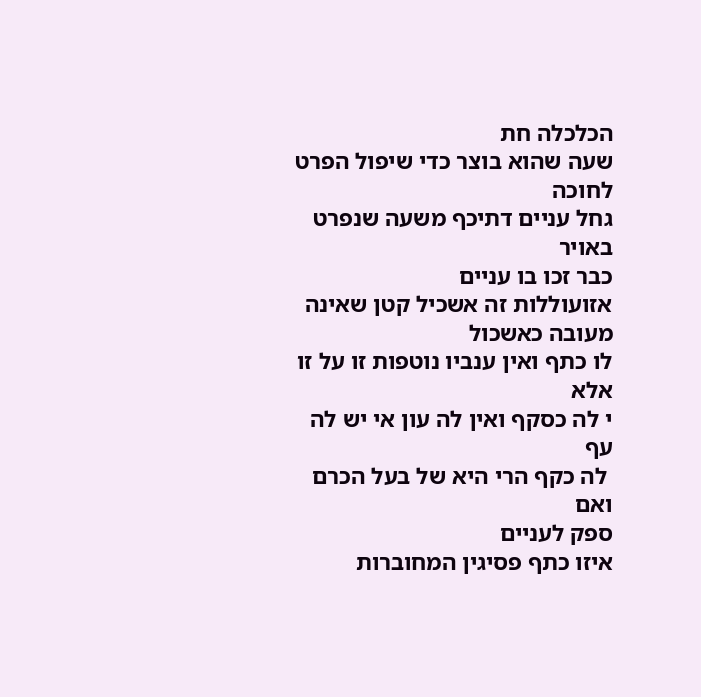הכלכלה חת
שעה שהוא בוצר כדי שיפול הפרט לחוכה
גחל עניים דתיכף משעה שנפרט באויר
כבר זכו בו עניים
אזועוללות זה אשכיל קטן שאינה מעובה כאשכול
לו כתף ואין ענביו נוטפות זו על זו אלא
י לה כסקף ואין לה עון אי יש לה עף
 לה כקף הרי היא של בעל הכרם ואם
ספק לעניים
איזו כתף פסיגין המחוברות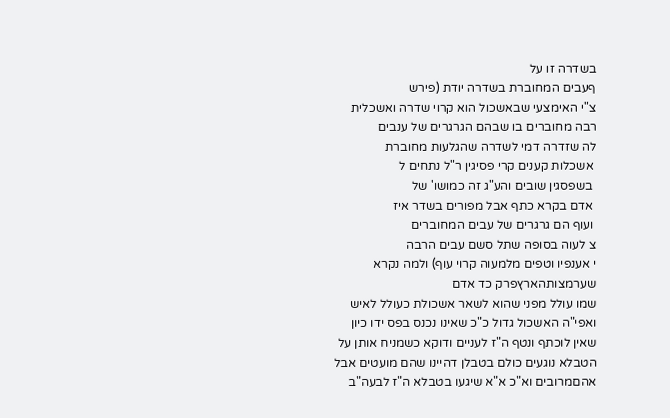בשדרה זו על
ףעבים המחוברת בשדרה יודת (פירש
צ"י האימצעי שבאשכול הוא קרוי שדרה ואשכלית
רבה מחוברים בו שבהם הגרגרים של ענבים
לה שזדרה דמי לשדרה שהגלעות מחוברת
 אשכלות קענים קרי פסיגין ר"ל נתחים ל
 בשפסגין שובים והע"ג זה כמושו' של
 אדם בקרא כתף אבל מפורים בשדר איז
 ועוף הם גרגרים של עבים המחוברים
צ לעוה בסופה שתל סשם עבים הרבה
י אענפיו וטפים מלמעוה קרוי עוף) ולמה נקרא
שערמצותהארץפרק כד אדם
שמו עולל מפני שהוא לשאר אשכולת כעולל לאיש
ואפי"ה האשכול גדול כ"כ שאינו נכנס בפס ידו כיון
שאין לוכתף ונטף ה"ז לעניים ודוקא כשמניח אותן על
הטבלא נוגעים כולם בטבלן דהיינו שהם מועטים אבל
אהםמרובים וא"כ א"א שיגעו בטבלא ה"ז לבעה"ב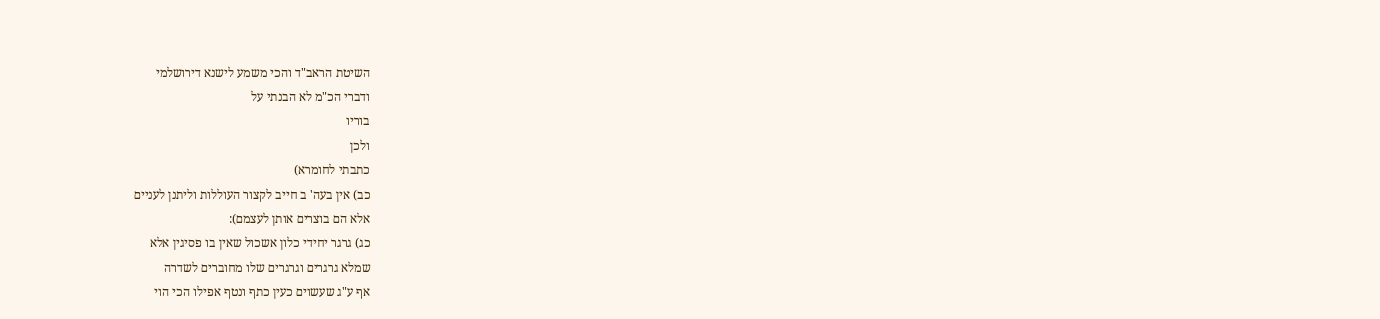השיטת הראב"ד והכי משמע לישנא דירושלמי
ודברי הכ"מ לא הבנתי על
בוריו
ולכן
כתבתי לחומרא)
כב) אין בעה' ב חייב לקצור העוללות וליתנן לעניים
אלא הם בוצרים אותן לעצמם):
כג) גרגר יחידי כלון אשכול שאין בו פסיגין אלא
שמלא גרגרים וגרגרים שלו מחוברים לשדרה
אף ע"ג שעשוים כעין כתף ונטף אפילו הכי הוי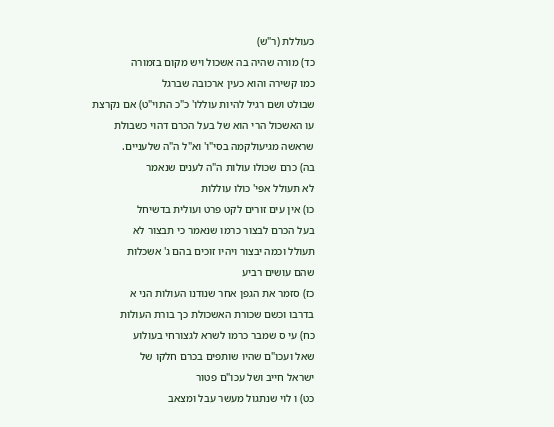כעוללת (ר"ש)
כד) מורה שהיה בה אשכול ויש מקום בזמורה
כמו קשירה והוא כעין ארכובה שברגל
שבולט ושם רגיל להיות עוללו' כ"כ התוי"ט) אם נקרצת
עו האשכול הרי הוא של בעל הכרם דהוי כשבולת
שראשה מגיעולקמה בסי"ו' וא"ל ה"ה שלעניים.
בה) כרם שכולו עולות ה"ה לענים שנאמר
לא תעולל אפי' כולו עוללות
כו) אין עים זורים לקט פרט ועולית בדשיחל
בעל הכרם לבצור כרמו שנאמר כי תבצור לא
תעולל וכמה יבצור ויהיו זוכים בהם ג' אשכלות
שהם עושים רביע
כז) סזמר את הגפן אחר שנודנו העולות הני א
בדרבו וכשם שכורת האשכולת כך בורת העולות
כח) עי ס שמבר כרמו לשרא לגצורחי בעולוע
שאל ועכו"ם שהיו שותפים בכרם חלקו של
ישראל חייב ושל עכו"ם פטור
כט) ו לוי שנתגול מעשר עבל ומצאב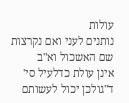עולות
נותנים לעני ואם נקרצות שם האשכול וא"ב
אינן עולת כדלעיל סי' ד"גולכן יכול לעשותם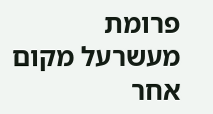פרומת
מעשרעל מקום אחר